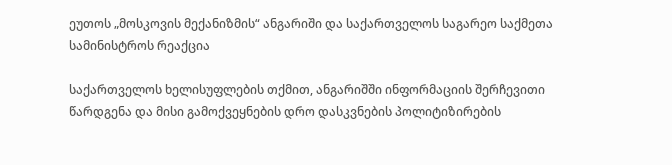ეუთოს „მოსკოვის მექანიზმის“ ანგარიში და საქართველოს საგარეო საქმეთა სამინისტროს რეაქცია

საქართველოს ხელისუფლების თქმით, ანგარიშში ინფორმაციის შერჩევითი წარდგენა და მისი გამოქვეყნების დრო დასკვნების პოლიტიზირების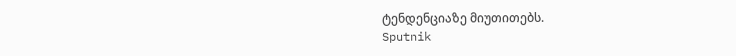ტენდენციაზე მიუთითებს.
Sputnik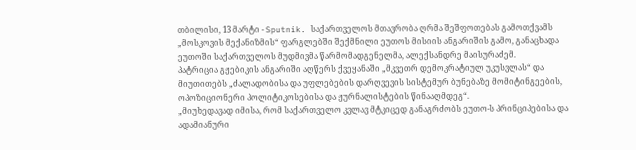თბილისი, 13 მარტი - Sputnik. საქართველოს მთავრობა ღრმა შეშფოთებას გამოთქვამს „მოსკოვის მექანიზმის“ ფარგლებში შექმნილი ეუთოს მისიის ანგარიშის გამო, განაცხადა ეუთოში საქართველოს მუდმივმა წარმომადგენელმა, ალექსანდრე მაისურაძემ.
პატრიცია გჟებიკის ანგარიში აღწერს ქვეყანაში „მკვეთრ დემოკრატიულ უკუსვლას“ და მიუთითებს „ძალადობისა და უფლებების დარღვევის სისტემურ ბუნებაზე მომიტინგეების, ოპოზიციონერი პოლიტიკოსებისა და ჟურნალისტების წინააღმდეგ“.
„მიუხედავად იმისა, რომ საქართველო კვლავ მტკიცედ განაგრძობს ეუთო-ს პრინციპებისა და ადამიანური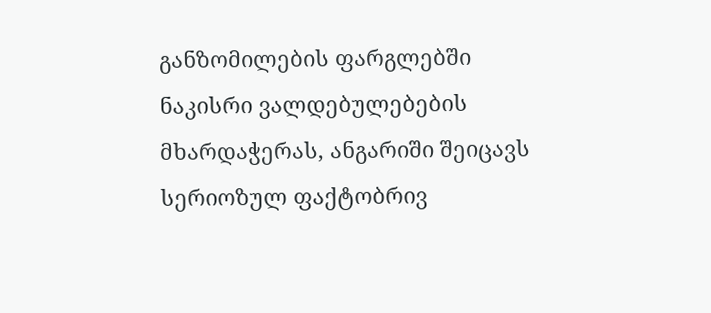განზომილების ფარგლებში ნაკისრი ვალდებულებების მხარდაჭერას, ანგარიში შეიცავს სერიოზულ ფაქტობრივ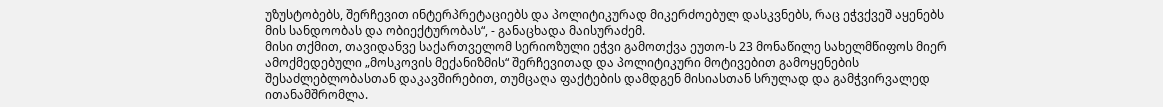უზუსტობებს, შერჩევით ინტერპრეტაციებს და პოლიტიკურად მიკერძოებულ დასკვნებს, რაც ეჭვქვეშ აყენებს მის სანდოობას და ობიექტურობას“, - განაცხადა მაისურაძემ.
მისი თქმით, თავიდანვე საქართველომ სერიოზული ეჭვი გამოთქვა ეუთო-ს 23 მონაწილე სახელმწიფოს მიერ ამოქმედებული „მოსკოვის მექანიზმის“ შერჩევითად და პოლიტიკური მოტივებით გამოყენების შესაძლებლობასთან დაკავშირებით, თუმცაღა ფაქტების დამდგენ მისიასთან სრულად და გამჭვირვალედ ითანამშრომლა.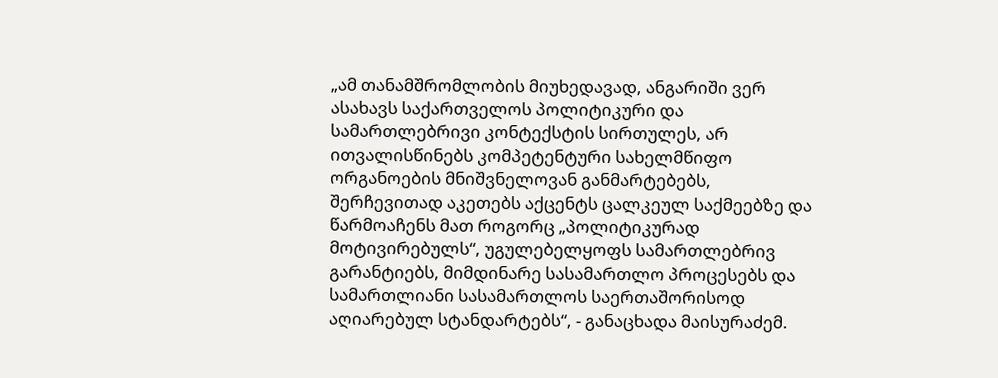„ამ თანამშრომლობის მიუხედავად, ანგარიში ვერ ასახავს საქართველოს პოლიტიკური და სამართლებრივი კონტექსტის სირთულეს, არ ითვალისწინებს კომპეტენტური სახელმწიფო ორგანოების მნიშვნელოვან განმარტებებს, შერჩევითად აკეთებს აქცენტს ცალკეულ საქმეებზე და წარმოაჩენს მათ როგორც „პოლიტიკურად მოტივირებულს“, უგულებელყოფს სამართლებრივ გარანტიებს, მიმდინარე სასამართლო პროცესებს და სამართლიანი სასამართლოს საერთაშორისოდ აღიარებულ სტანდარტებს“, - განაცხადა მაისურაძემ.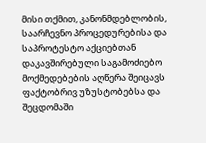მისი თქმით, კანონმდებლობის, საარჩევნო პროცედურებისა და საპროტესტო აქციებთან დაკავშირებული საგამოძიებო მოქმედებების აღწერა შეიცავს ფაქტობრივ უზუსტობებსა და შეცდომაში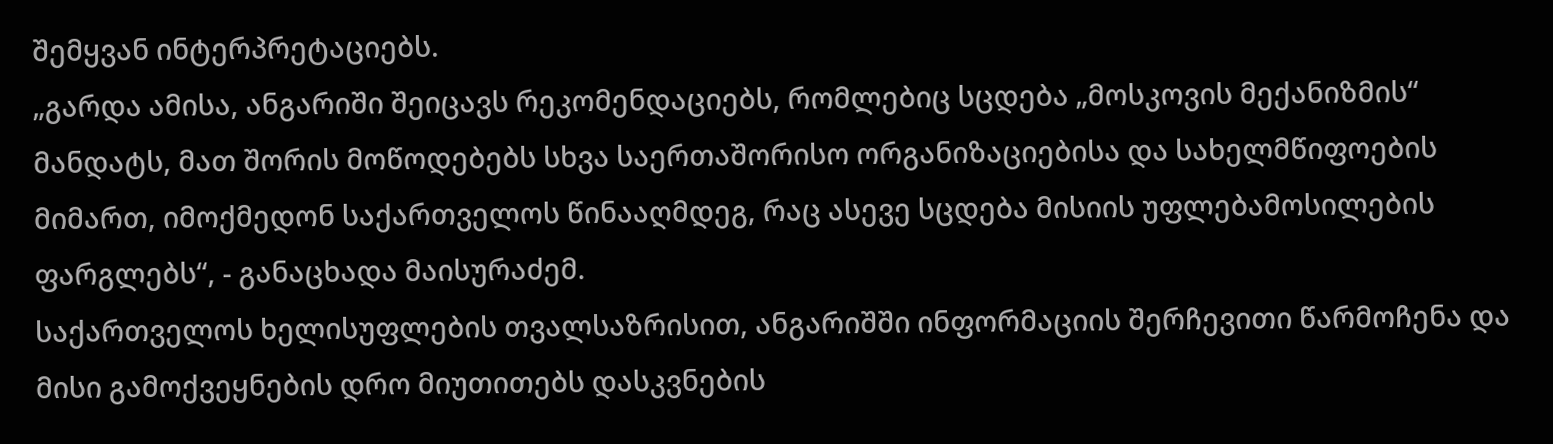შემყვან ინტერპრეტაციებს.
„გარდა ამისა, ანგარიში შეიცავს რეკომენდაციებს, რომლებიც სცდება „მოსკოვის მექანიზმის“ მანდატს, მათ შორის მოწოდებებს სხვა საერთაშორისო ორგანიზაციებისა და სახელმწიფოების მიმართ, იმოქმედონ საქართველოს წინააღმდეგ, რაც ასევე სცდება მისიის უფლებამოსილების ფარგლებს“, - განაცხადა მაისურაძემ.
საქართველოს ხელისუფლების თვალსაზრისით, ანგარიშში ინფორმაციის შერჩევითი წარმოჩენა და მისი გამოქვეყნების დრო მიუთითებს დასკვნების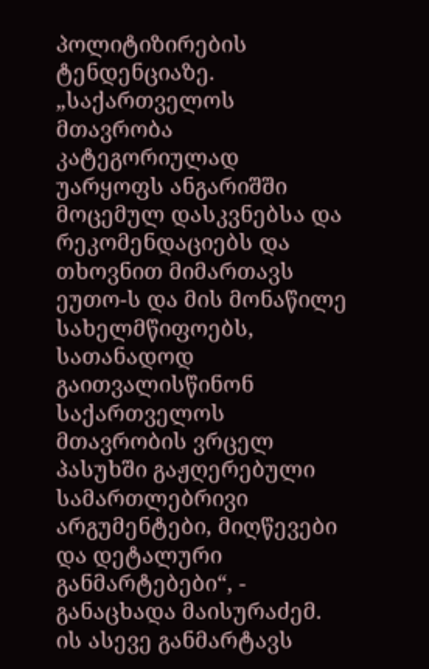პოლიტიზირების ტენდენციაზე.
„საქართველოს მთავრობა კატეგორიულად უარყოფს ანგარიშში მოცემულ დასკვნებსა და რეკომენდაციებს და თხოვნით მიმართავს ეუთო-ს და მის მონაწილე სახელმწიფოებს, სათანადოდ გაითვალისწინონ საქართველოს მთავრობის ვრცელ პასუხში გაჟღერებული სამართლებრივი არგუმენტები, მიღწევები და დეტალური განმარტებები“, - განაცხადა მაისურაძემ.
ის ასევე განმარტავს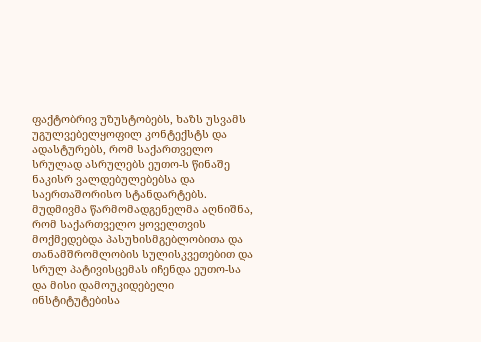ფაქტობრივ უზუსტობებს, ხაზს უსვამს უგულვებელყოფილ კონტექსტს და ადასტურებს, რომ საქართველო სრულად ასრულებს ეუთო-ს წინაშე ნაკისრ ვალდებულებებსა და საერთაშორისო სტანდარტებს.
მუდმივმა წარმომადგენელმა აღნიშნა, რომ საქართველო ყოველთვის მოქმედებდა პასუხისმგებლობითა და თანამშრომლობის სულისკვეთებით და სრულ პატივისცემას იჩენდა ეუთო-სა და მისი დამოუკიდებელი ინსტიტუტებისა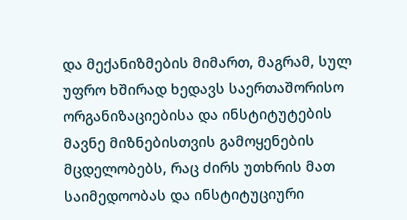და მექანიზმების მიმართ, მაგრამ, სულ უფრო ხშირად ხედავს საერთაშორისო ორგანიზაციებისა და ინსტიტუტების მავნე მიზნებისთვის გამოყენების მცდელობებს, რაც ძირს უთხრის მათ საიმედოობას და ინსტიტუციური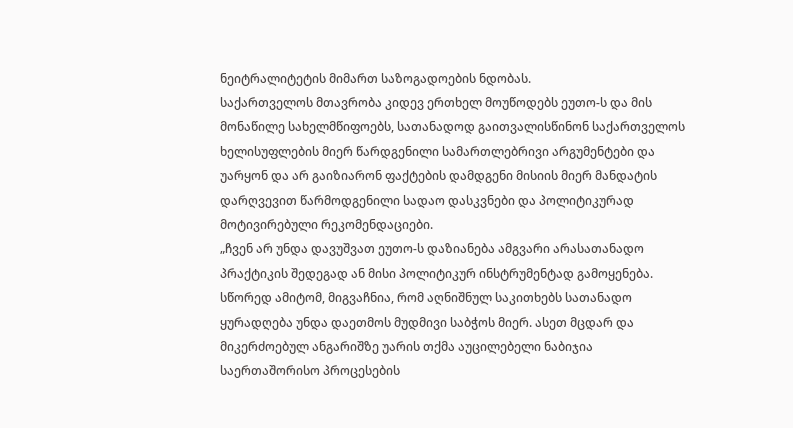ნეიტრალიტეტის მიმართ საზოგადოების ნდობას.
საქართველოს მთავრობა კიდევ ერთხელ მოუწოდებს ეუთო-ს და მის მონაწილე სახელმწიფოებს, სათანადოდ გაითვალისწინონ საქართველოს ხელისუფლების მიერ წარდგენილი სამართლებრივი არგუმენტები და უარყონ და არ გაიზიარონ ფაქტების დამდგენი მისიის მიერ მანდატის დარღვევით წარმოდგენილი სადაო დასკვნები და პოლიტიკურად მოტივირებული რეკომენდაციები.
„ჩვენ არ უნდა დავუშვათ ეუთო-ს დაზიანება ამგვარი არასათანადო პრაქტიკის შედეგად ან მისი პოლიტიკურ ინსტრუმენტად გამოყენება. სწორედ ამიტომ, მიგვაჩნია, რომ აღნიშნულ საკითხებს სათანადო ყურადღება უნდა დაეთმოს მუდმივი საბჭოს მიერ. ასეთ მცდარ და მიკერძოებულ ანგარიშზე უარის თქმა აუცილებელი ნაბიჯია საერთაშორისო პროცესების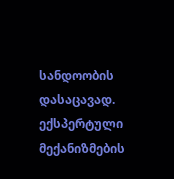სანდოობის დასაცავად. ექსპერტული მექანიზმების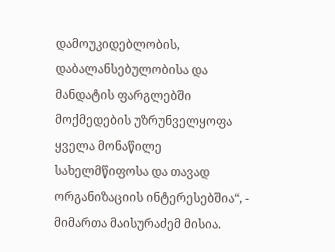დამოუკიდებლობის, დაბალანსებულობისა და მანდატის ფარგლებში მოქმედების უზრუნველყოფა ყველა მონაწილე სახელმწიფოსა და თავად ორგანიზაციის ინტერესებშია“, - მიმართა მაისურაძემ მისია.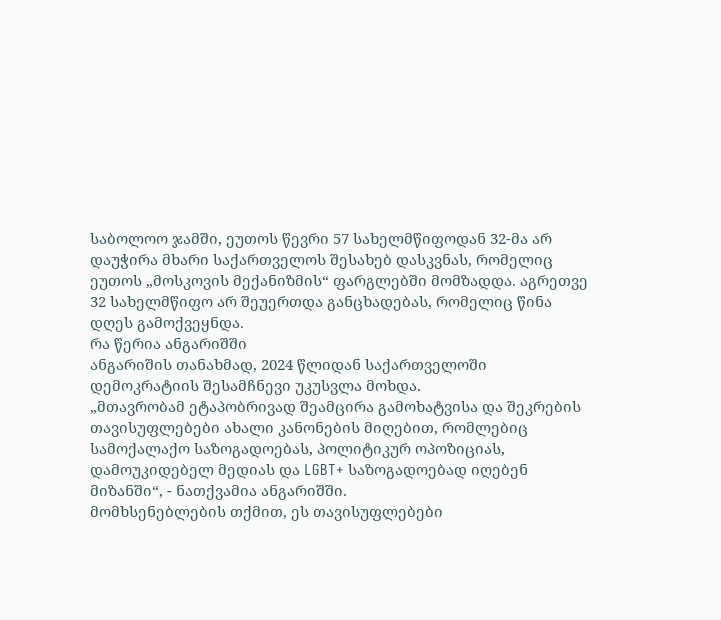საბოლოო ჯამში, ეუთოს წევრი 57 სახელმწიფოდან 32-მა არ დაუჭირა მხარი საქართველოს შესახებ დასკვნას, რომელიც ეუთოს „მოსკოვის მექანიზმის“ ფარგლებში მომზადდა. აგრეთვე 32 სახელმწიფო არ შეუერთდა განცხადებას, რომელიც წინა დღეს გამოქვეყნდა.
რა წერია ანგარიშში
ანგარიშის თანახმად, 2024 წლიდან საქართველოში დემოკრატიის შესამჩნევი უკუსვლა მოხდა.
„მთავრობამ ეტაპობრივად შეამცირა გამოხატვისა და შეკრების თავისუფლებები ახალი კანონების მიღებით, რომლებიც სამოქალაქო საზოგადოებას, პოლიტიკურ ოპოზიციას, დამოუკიდებელ მედიას და LGBT+ საზოგადოებად იღებენ მიზანში“, - ნათქვამია ანგარიშში.
მომხსენებლების თქმით, ეს თავისუფლებები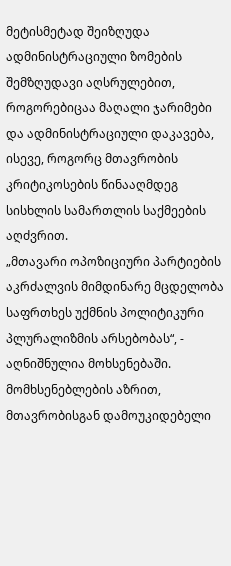მეტისმეტად შეიზღუდა ადმინისტრაციული ზომების შემზღუდავი აღსრულებით, როგორებიცაა მაღალი ჯარიმები და ადმინისტრაციული დაკავება, ისევე, როგორც მთავრობის კრიტიკოსების წინააღმდეგ სისხლის სამართლის საქმეების აღძვრით.
„მთავარი ოპოზიციური პარტიების აკრძალვის მიმდინარე მცდელობა საფრთხეს უქმნის პოლიტიკური პლურალიზმის არსებობას“, - აღნიშნულია მოხსენებაში.
მომხსენებლების აზრით, მთავრობისგან დამოუკიდებელი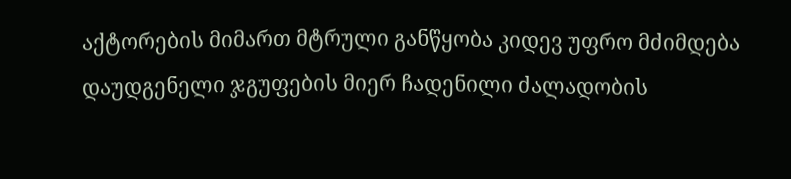აქტორების მიმართ მტრული განწყობა კიდევ უფრო მძიმდება დაუდგენელი ჯგუფების მიერ ჩადენილი ძალადობის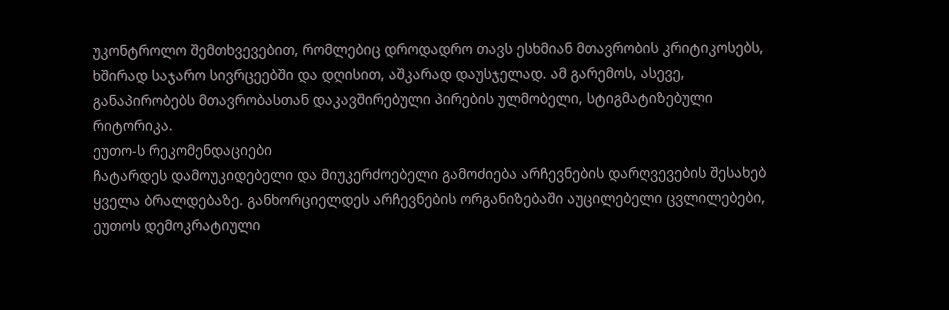უკონტროლო შემთხვევებით, რომლებიც დროდადრო თავს ესხმიან მთავრობის კრიტიკოსებს, ხშირად საჯარო სივრცეებში და დღისით, აშკარად დაუსჯელად. ამ გარემოს, ასევე, განაპირობებს მთავრობასთან დაკავშირებული პირების ულმობელი, სტიგმატიზებული რიტორიკა.
ეუთო-ს რეკომენდაციები
ჩატარდეს დამოუკიდებელი და მიუკერძოებელი გამოძიება არჩევნების დარღვევების შესახებ ყველა ბრალდებაზე. განხორციელდეს არჩევნების ორგანიზებაში აუცილებელი ცვლილებები, ეუთოს დემოკრატიული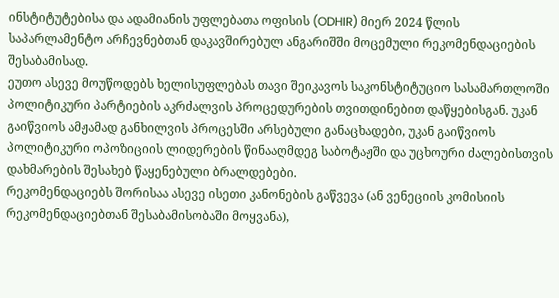ინსტიტუტებისა და ადამიანის უფლებათა ოფისის (ODHIR) მიერ 2024 წლის საპარლამენტო არჩევნებთან დაკავშირებულ ანგარიშში მოცემული რეკომენდაციების შესაბამისად.
ეუთო ასევე მოუწოდებს ხელისუფლებას თავი შეიკავოს საკონსტიტუციო სასამართლოში პოლიტიკური პარტიების აკრძალვის პროცედურების თვითდინებით დაწყებისგან. უკან გაიწვიოს ამჟამად განხილვის პროცესში არსებული განაცხადები, უკან გაიწვიოს პოლიტიკური ოპოზიციის ლიდერების წინააღმდეგ საბოტაჟში და უცხოური ძალებისთვის დახმარების შესახებ წაყენებული ბრალდებები.
რეკომენდაციებს შორისაა ასევე ისეთი კანონების გაწვევა (ან ვენეციის კომისიის რეკომენდაციებთან შესაბამისობაში მოყვანა),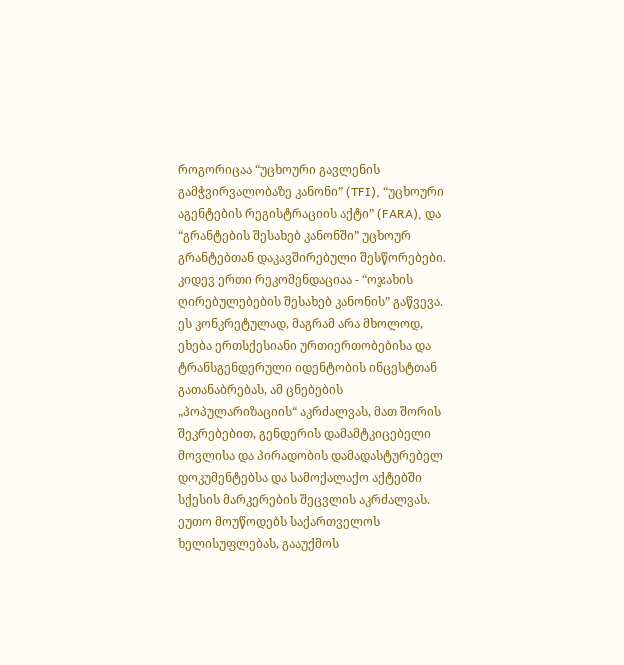როგორიცაა “უცხოური გავლენის გამჭვირვალობაზე კანონი” (TFI), “უცხოური აგენტების რეგისტრაციის აქტი” (FARA), და “გრანტების შესახებ კანონში” უცხოურ გრანტებთან დაკავშირებული შესწორებები.
კიდევ ერთი რეკომენდაციაა - “ოჯახის ღირებულებების შესახებ კანონის” გაწვევა. ეს კონკრეტულად, მაგრამ არა მხოლოდ, ეხება ერთსქესიანი ურთიერთობებისა და ტრანსგენდერული იდენტობის ინცესტთან გათანაბრებას, ამ ცნებების „პოპულარიზაციის“ აკრძალვას, მათ შორის შეკრებებით, გენდერის დამამტკიცებელი მოვლისა და პირადობის დამადასტურებელ დოკუმენტებსა და სამოქალაქო აქტებში სქესის მარკერების შეცვლის აკრძალვას.
ეუთო მოუწოდებს საქართველოს ხელისუფლებას, გააუქმოს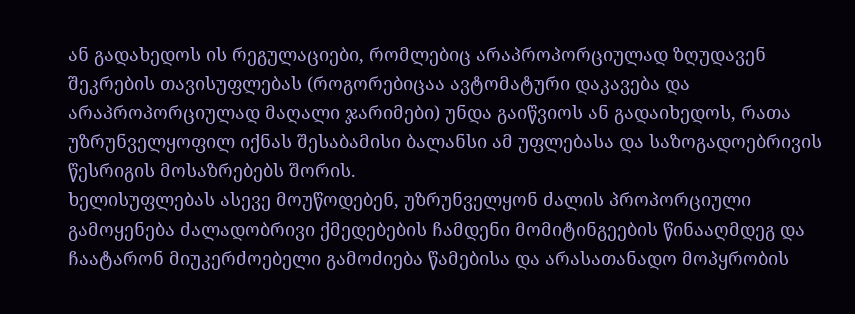ან გადახედოს ის რეგულაციები, რომლებიც არაპროპორციულად ზღუდავენ შეკრების თავისუფლებას (როგორებიცაა ავტომატური დაკავება და არაპროპორციულად მაღალი ჯარიმები) უნდა გაიწვიოს ან გადაიხედოს, რათა უზრუნველყოფილ იქნას შესაბამისი ბალანსი ამ უფლებასა და საზოგადოებრივის წესრიგის მოსაზრებებს შორის.
ხელისუფლებას ასევე მოუწოდებენ, უზრუნველყონ ძალის პროპორციული გამოყენება ძალადობრივი ქმედებების ჩამდენი მომიტინგეების წინააღმდეგ და ჩაატარონ მიუკერძოებელი გამოძიება წამებისა და არასათანადო მოპყრობის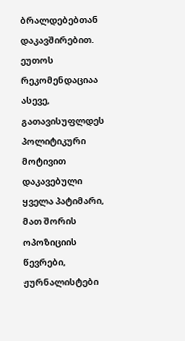ბრალდებებთან დაკავშირებით.
ეუთოს რეკომენდაციაა ასევე, გათავისუფლდეს პოლიტიკური მოტივით დაკავებული ყველა პატიმარი, მათ შორის ოპოზიციის წევრები, ჟურნალისტები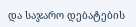და საჯარო დებატების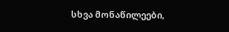სხვა მონაწილეები,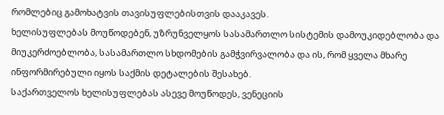რომლებიც გამოხატვის თავისუფლებისთვის დააკავეს.
ხელისუფლებას მოუწოდებენ, უზრუნველყოს სასამართლო სისტემის დამოუკიდებლობა და მიუკერძოებლობა, სასამართლო სხდომების გამჭვირვალობა და ის, რომ ყველა მხარე ინფორმირებული იყოს საქმის დეტალების შესახებ.
საქართველოს ხელისუფლებას ასევე მოუწოდეს, ვენეციის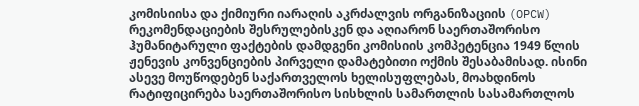კომისიისა და ქიმიური იარაღის აკრძალვის ორგანიზაციის (OPCW) რეკომენდაციების შესრულებისკენ და აღიარონ საერთაშორისო ჰუმანიტარული ფაქტების დამდგენი კომისიის კომპეტენცია 1949 წლის ჟენევის კონვენციების პირველი დამატებითი ოქმის შესაბამისად. ისინი ასევე მოუწოდებენ საქართველოს ხელისუფლებას, მოახდინოს რატიფიცირება საერთაშორისო სისხლის სამართლის სასამართლოს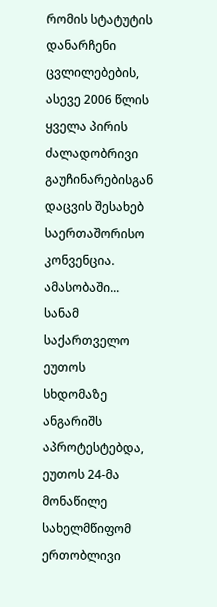რომის სტატუტის დანარჩენი ცვლილებების, ასევე 2006 წლის ყველა პირის ძალადობრივი გაუჩინარებისგან დაცვის შესახებ საერთაშორისო კონვენცია.
ამასობაში...
სანამ საქართველო ეუთოს სხდომაზე ანგარიშს აპროტესტებდა, ეუთოს 24-მა მონაწილე სახელმწიფომ ერთობლივი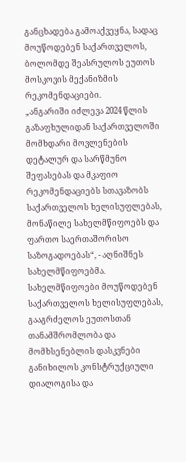განცხადება გამოაქვეყნა, სადაც მოუწოდებენ საქართველოს, ბოლომდე შეასრულოს ეუთოს მოსკოვის მექანიზმის რეკომენდაციები.
„ანგარიში იძლევა 2024 წლის გაზაფხულიდან საქართველოში მომხდარი მოვლენების დეტალურ და სარწმუნო შეფასებას და მკაფიო რეკომენდაციებს სთავაზობს საქართველოს ხელისუფლებას, მონაწილე სახელმწიფოებს და ფართო საერთაშორისო საზოგადოებას“, - აღნიშნეს სახელმწიფოებმა.
სახელმწიფოები მოუწოდებენ საქართველოს ხელისუფლებას, გააგრძელოს ეუთოსთან თანამშრომლობა და მომხსენებლის დასკვნები განიხილოს კონსტრუქციული დიალოგისა და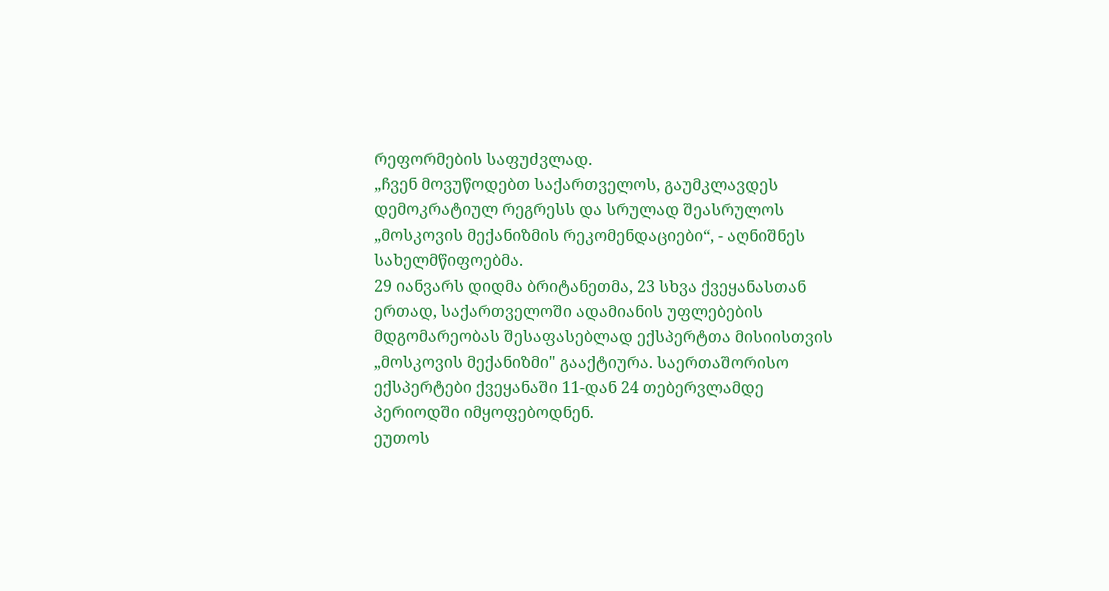რეფორმების საფუძვლად.
„ჩვენ მოვუწოდებთ საქართველოს, გაუმკლავდეს დემოკრატიულ რეგრესს და სრულად შეასრულოს „მოსკოვის მექანიზმის რეკომენდაციები“, - აღნიშნეს სახელმწიფოებმა.
29 იანვარს დიდმა ბრიტანეთმა, 23 სხვა ქვეყანასთან ერთად, საქართველოში ადამიანის უფლებების მდგომარეობას შესაფასებლად ექსპერტთა მისიისთვის „მოსკოვის მექანიზმი" გააქტიურა. საერთაშორისო ექსპერტები ქვეყანაში 11-დან 24 თებერვლამდე პერიოდში იმყოფებოდნენ.
ეუთოს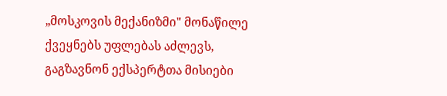„მოსკოვის მექანიზმი" მონაწილე ქვეყნებს უფლებას აძლევს, გაგზავნონ ექსპერტთა მისიები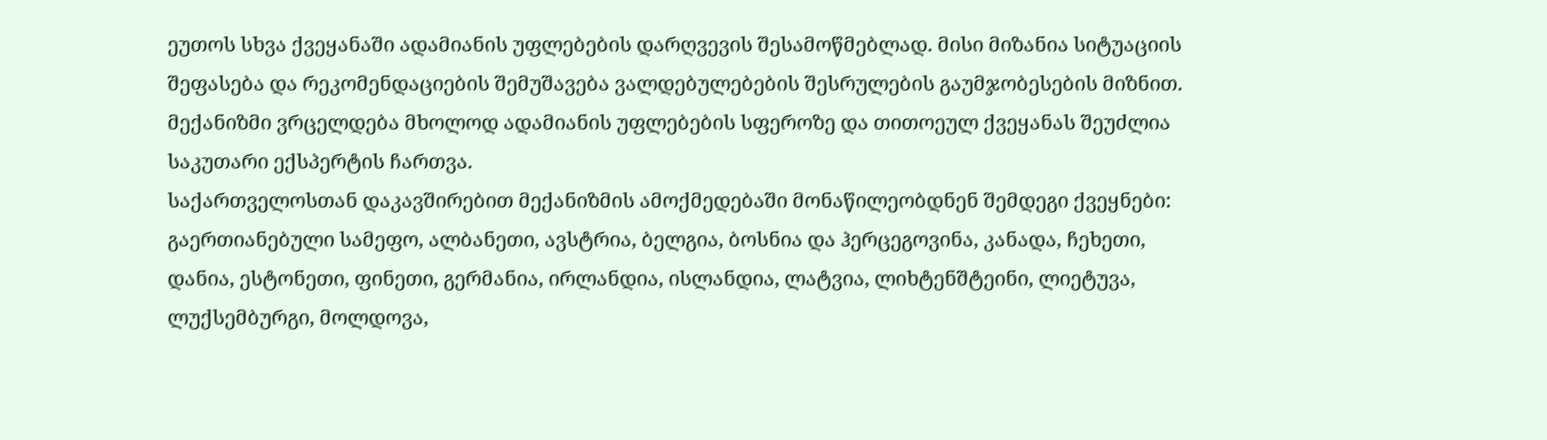ეუთოს სხვა ქვეყანაში ადამიანის უფლებების დარღვევის შესამოწმებლად. მისი მიზანია სიტუაციის შეფასება და რეკომენდაციების შემუშავება ვალდებულებების შესრულების გაუმჯობესების მიზნით. მექანიზმი ვრცელდება მხოლოდ ადამიანის უფლებების სფეროზე და თითოეულ ქვეყანას შეუძლია საკუთარი ექსპერტის ჩართვა.
საქართველოსთან დაკავშირებით მექანიზმის ამოქმედებაში მონაწილეობდნენ შემდეგი ქვეყნები: გაერთიანებული სამეფო, ალბანეთი, ავსტრია, ბელგია, ბოსნია და ჰერცეგოვინა, კანადა, ჩეხეთი, დანია, ესტონეთი, ფინეთი, გერმანია, ირლანდია, ისლანდია, ლატვია, ლიხტენშტეინი, ლიეტუვა, ლუქსემბურგი, მოლდოვა,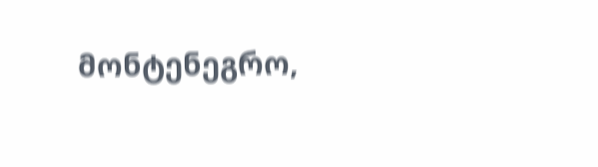მონტენეგრო,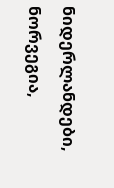ნიდერლანდები, ნორვეგია,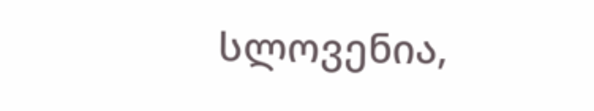სლოვენია,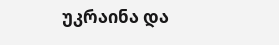უკრაინა და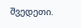შვედეთი.